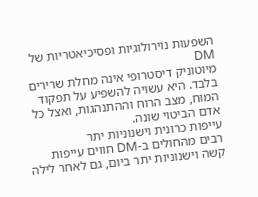השפעות נוירולוגיות ופסיכיאטריות של DM
מיוטוניק דיסטרופי אינה מחלת שרירים בלבד. היא עשויה להשפיע על תפקוד המוח, מצב הרוח וההתנהגות, ואצל כל אדם הביטוי שונה.
עייפות כרונית וישנוניות יתר
רבים מהחולים ב-DM חווים עייפות קשה וישנוניות יתר ביום, גם לאחר לילה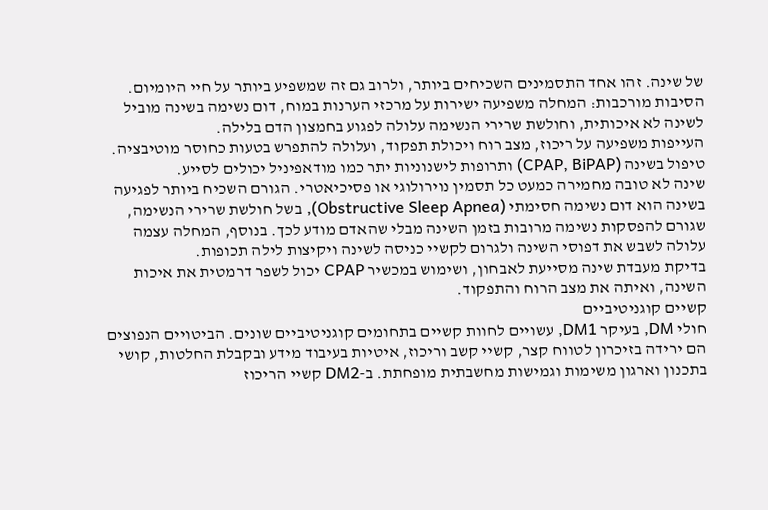של שינה. זהו אחד התסמינים השכיחים ביותר, ולרוב גם זה שמשפיע ביותר על חיי היומיום.
הסיבות מורכבות: המחלה משפיעה ישירות על מרכזי הערנות במוח, דום נשימה בשינה מוביל לשינה לא איכותית, וחולשת שרירי הנשימה עלולה לפגוע בחמצון הדם בלילה.
העייפות משפיעה על ריכוז, מצב רוח ויכולת תפקוד, ועלולה להתפרש בטעות כחוסר מוטיבציה. טיפול בשינה (CPAP, BiPAP) ותרופות לישנוניות יתר כמו מודאפיניל יכולים לסייע.
שינה לא טובה מחמירה כמעט כל תסמין נוירולוגי או פסיכיאטרי. הגורם השכיח ביותר לפגיעה בשינה הוא דום נשימה חסימתי (Obstructive Sleep Apnea), בשל חולשת שרירי הנשימה, שגורם להפסקות נשימה מרובות בזמן השינה מבלי שהאדם מודע לכך. בנוסף, המחלה עצמה עלולה לשבש את דפוסי השינה ולגרום לקשיי כניסה לשינה ויקיצות לילה תכופות.
בדיקת מעבדת שינה מסייעת לאבחון, ושימוש במכשיר CPAP יכול לשפר דרמטית את איכות השינה, ואיתה את מצב הרוח והתפקוד.
קשיים קוגניטיביים
חולי DM, בעיקר DM1, עשויים לחוות קשיים בתחומים קוגניטיביים שונים. הביטויים הנפוצים הם ירידה בזיכרון לטווח קצר, קשיי קשב וריכוז, איטיות בעיבוד מידע ובקבלת החלטות, קושי בתכנון וארגון משימות וגמישות מחשבתית מופחתת. ב-DM2 קשיי הריכוז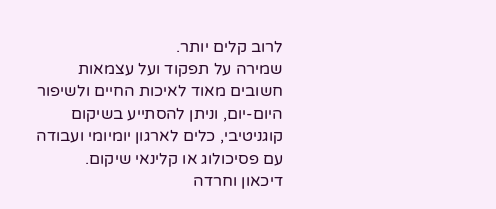לרוב קלים יותר.
שמירה על תפקוד ועל עצמאות חשובים מאוד לאיכות החיים ולשיפור היום-יום, וניתן להסתייע בשיקום קוגניטיבי, כלים לארגון יומיומי ועבודה עם פסיכולוג או קלינאי שיקום.
דיכאון וחרדה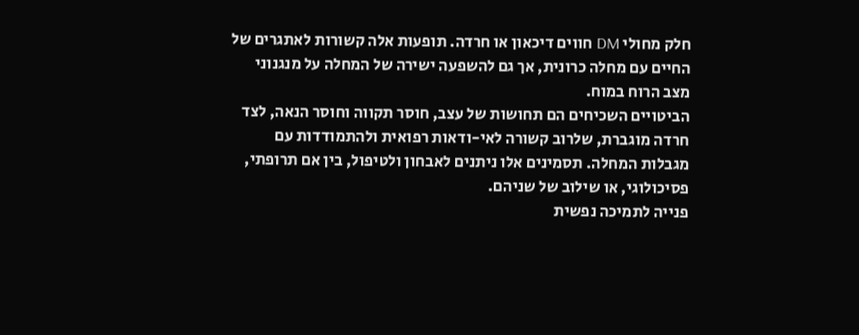חלק מחולי DM חווים דיכאון או חרדה. תופעות אלה קשורות לאתגרים של החיים עם מחלה כרונית, אך גם להשפעה ישירה של המחלה על מנגנוני מצב הרוח במוח.
הביטויים השכיחים הם תחושות של עצב, חוסר תקווה וחוסר הנאה, לצד חרדה מוגברת, שלרוב קשורה לאי-ודאות רפואית ולהתמודדות עם מגבלות המחלה. תסמינים אלו ניתנים לאבחון ולטיפול, בין אם תרופתי, פסיכולוגי, או שילוב של שניהם.
פנייה לתמיכה נפשית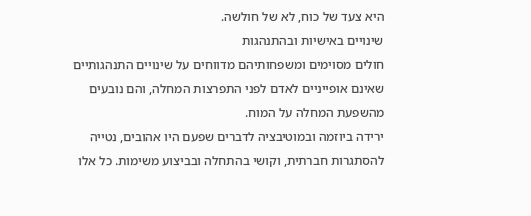היא צעד של כוח, לא של חולשה.
שינויים באישיות ובהתנהגות
חולים מסוימים ומשפחותיהם מדווחים על שינויים התנהגותיים שאינם אופייניים לאדם לפני התפרצות המחלה, והם נובעים מהשפעת המחלה על המוח.
ירידה ביוזמה ובמוטיבציה לדברים שפעם היו אהובים, נטייה להסתגרות חברתית, וקושי בהתחלה ובביצוע משימות. כל אלו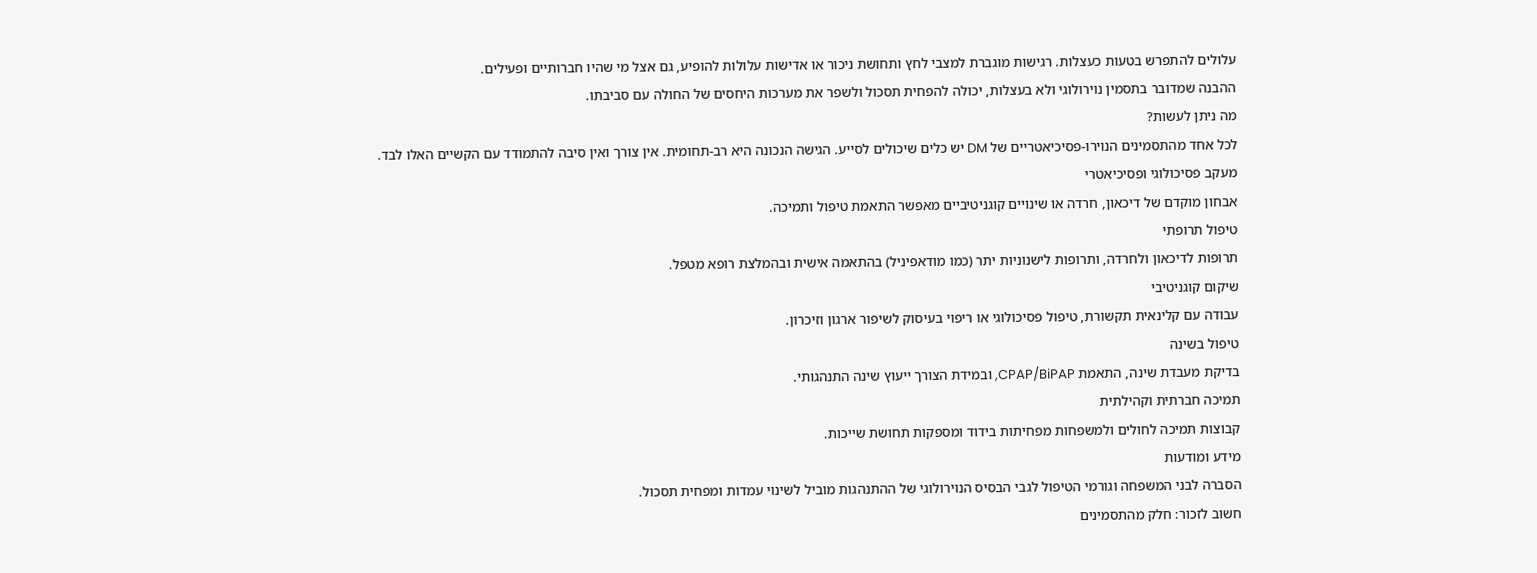עלולים להתפרש בטעות כעצלות. רגישות מוגברת למצבי לחץ ותחושת ניכור או אדישות עלולות להופיע, גם אצל מי שהיו חברותיים ופעילים.
ההבנה שמדובר בתסמין נוירולוגי ולא בעצלות, יכולה להפחית תסכול ולשפר את מערכות היחסים של החולה עם סביבתו.
מה ניתן לעשות?
לכל אחד מהתסמינים הנוירו-פסיכיאטריים של DM יש כלים שיכולים לסייע. הגישה הנכונה היא רב-תחומית. אין צורך ואין סיבה להתמודד עם הקשיים האלו לבד.
מעקב פסיכולוגי ופסיכיאטרי
אבחון מוקדם של דיכאון, חרדה או שינויים קוגניטיביים מאפשר התאמת טיפול ותמיכה.
טיפול תרופתי
תרופות לדיכאון ולחרדה, ותרופות לישנוניות יתר (כמו מודאפיניל) בהתאמה אישית ובהמלצת רופא מטפל.
שיקום קוגניטיבי
עבודה עם קלינאית תקשורת, טיפול פסיכולוגי או ריפוי בעיסוק לשיפור ארגון וזיכרון.
טיפול בשינה
בדיקת מעבדת שינה, התאמת CPAP/BiPAP, ובמידת הצורך ייעוץ שינה התנהגותי.
תמיכה חברתית וקהילתית
קבוצות תמיכה לחולים ולמשפחות מפחיתות בידוד ומספקות תחושת שייכות.
מידע ומודעות
הסברה לבני המשפחה וגורמי הטיפול לגבי הבסיס הנוירולוגי של ההתנהגות מוביל לשינוי עמדות ומפחית תסכול.
חשוב לזכור: חלק מהתסמינים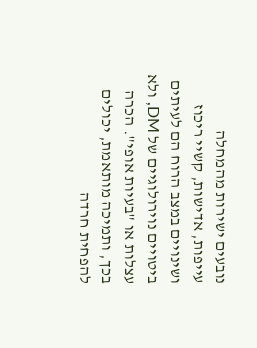נובעים ישירות מהמחלה
עייפות, אדישות, קשיי ריכוז ושינויים במצב הרוח הם לעיתים ביטויים נוירולוגיים של DM, ולא עצלות או "בעיות אופי". הכרה בכך, ותמיכה מותאמת, יכולים להפחית חרדה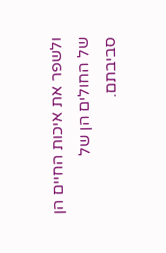ולשפר את איכות החיים הן של החולים הן של סביבתם.